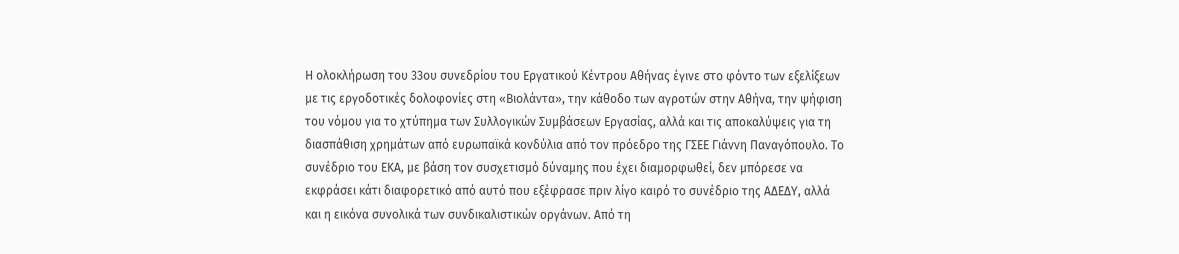Η ολοκλήρωση του 33ου συνεδρίου του Εργατικού Κέντρου Αθήνας έγινε στο φόντο των εξελίξεων με τις εργοδοτικές δολοφονίες στη «Βιολάντα», την κάθοδο των αγροτών στην Αθήνα, την ψήφιση του νόμου για το χτύπημα των Συλλογικών Συμβάσεων Εργασίας, αλλά και τις αποκαλύψεις για τη διασπάθιση χρημάτων από ευρωπαϊκά κονδύλια από τον πρόεδρο της ΓΣΕΕ Γιάννη Παναγόπουλο. Το συνέδριο του ΕΚΑ, με βάση τον συσχετισμό δύναμης που έχει διαμορφωθεί, δεν μπόρεσε να εκφράσει κάτι διαφορετικό από αυτό που εξέφρασε πριν λίγο καιρό το συνέδριο της ΑΔΕΔΥ, αλλά και η εικόνα συνολικά των συνδικαλιστικών οργάνων. Από τη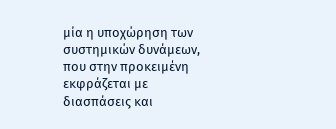μία η υποχώρηση των συστημικών δυνάμεων, που στην προκειμένη εκφράζεται με διασπάσεις και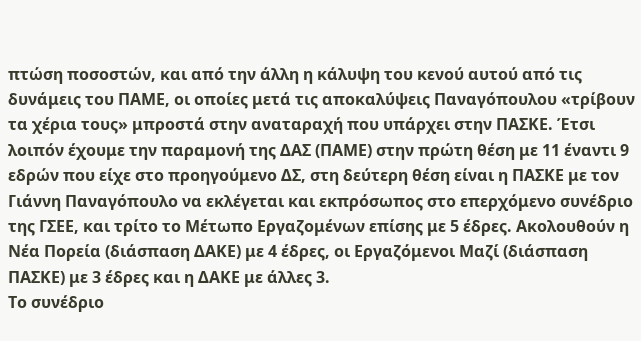πτώση ποσοστών, και από την άλλη η κάλυψη του κενού αυτού από τις δυνάμεις του ΠΑΜΕ, οι οποίες μετά τις αποκαλύψεις Παναγόπουλου «τρίβουν τα χέρια τους» μπροστά στην αναταραχή που υπάρχει στην ΠΑΣΚΕ. Έτσι λοιπόν έχουμε την παραμονή της ΔΑΣ (ΠΑΜΕ) στην πρώτη θέση με 11 έναντι 9 εδρών που είχε στο προηγούμενο ΔΣ, στη δεύτερη θέση είναι η ΠΑΣΚΕ με τον Γιάννη Παναγόπουλο να εκλέγεται και εκπρόσωπος στο επερχόμενο συνέδριο της ΓΣΕΕ, και τρίτο το Μέτωπο Εργαζομένων επίσης με 5 έδρες. Ακολουθούν η Νέα Πορεία (διάσπαση ΔΑΚΕ) με 4 έδρες, οι Εργαζόμενοι Μαζί (διάσπαση ΠΑΣΚΕ) με 3 έδρες και η ΔΑΚΕ με άλλες 3.
Το συνέδριο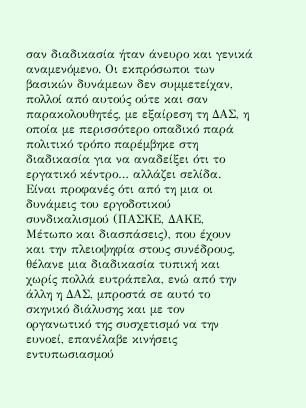σαν διαδικασία ήταν άνευρο και γενικά αναμενόμενο. Οι εκπρόσωποι των βασικών δυνάμεων δεν συμμετείχαν, πολλοί από αυτούς ούτε και σαν παρακολουθητές, με εξαίρεση τη ΔΑΣ, η οποία με περισσότερο οπαδικό παρά πολιτικό τρόπο παρέμβηκε στη διαδικασία για να αναδείξει ότι το εργατικό κέντρο… αλλάζει σελίδα. Είναι προφανές ότι από τη μια οι δυνάμεις του εργοδοτικού συνδικαλισμού (ΠΑΣΚΕ, ΔΑΚΕ, Μέτωπο και διασπάσεις), που έχουν και την πλειοψηφία στους συνέδρους, θέλανε μια διαδικασία τυπική και χωρίς πολλά ευτράπελα, ενώ από την άλλη η ΔΑΣ, μπροστά σε αυτό το σκηνικό διάλυσης και με τον οργανωτικό της συσχετισμό να την ευνοεί, επανέλαβε κινήσεις εντυπωσιασμού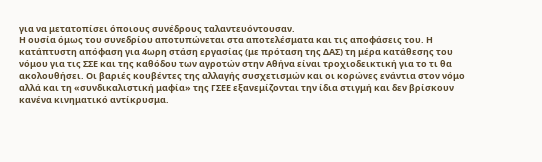για να μετατοπίσει όποιους συνέδρους ταλαντευόντουσαν.
Η ουσία όμως του συνεδρίου αποτυπώνεται στα αποτελέσματα και τις αποφάσεις του. Η κατάπτυστη απόφαση για 4ωρη στάση εργασίας (με πρόταση της ΔΑΣ) τη μέρα κατάθεσης του νόμου για τις ΣΣΕ και της καθόδου των αγροτών στην Αθήνα είναι τροχιοδεικτική για το τι θα ακολουθήσει. Οι βαριές κουβέντες της αλλαγής συσχετισμών και οι κορώνες ενάντια στον νόμο αλλά και τη «συνδικαλιστική μαφία» της ΓΣΕΕ εξανεμίζονται την ίδια στιγμή και δεν βρίσκουν κανένα κινηματικό αντίκρυσμα.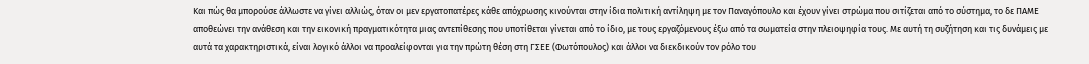Και πώς θα μπορούσε άλλωστε να γίνει αλλιώς, όταν οι μεν εργατοπατέρες κάθε απόχρωσης κινούνται στην ίδια πολιτική αντίληψη με τον Παναγόπουλο και έχουν γίνει στρώμα που σιτίζεται από το σύστημα, το δε ΠΑΜΕ αποθεώνει την ανάθεση και την εικονική πραγματικότητα μιας αντεπίθεσης που υποτίθεται γίνεται από το ίδιο, με τους εργαζόμενους έξω από τα σωματεία στην πλειοψηφία τους. Με αυτή τη συζήτηση και τις δυνάμεις με αυτά τα χαρακτηριστικά, είναι λογικό άλλοι να προαλείφονται για την πρώτη θέση στη ΓΣΕΕ (Φωτόπουλος) και άλλοι να διεκδικούν τον ρόλο του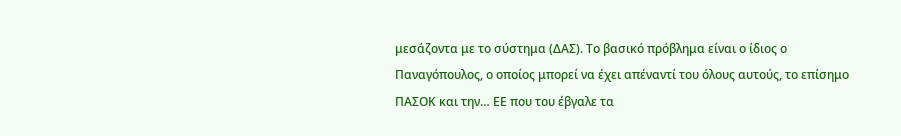μεσάζοντα με το σύστημα (ΔΑΣ). Το βασικό πρόβλημα είναι ο ίδιος ο Παναγόπουλος, ο οποίος μπορεί να έχει απέναντί του όλους αυτούς, το επίσημο ΠΑΣΟΚ και την… ΕΕ που του έβγαλε τα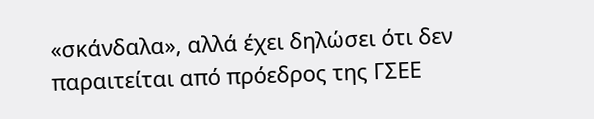«σκάνδαλα», αλλά έχει δηλώσει ότι δεν παραιτείται από πρόεδρος της ΓΣΕΕ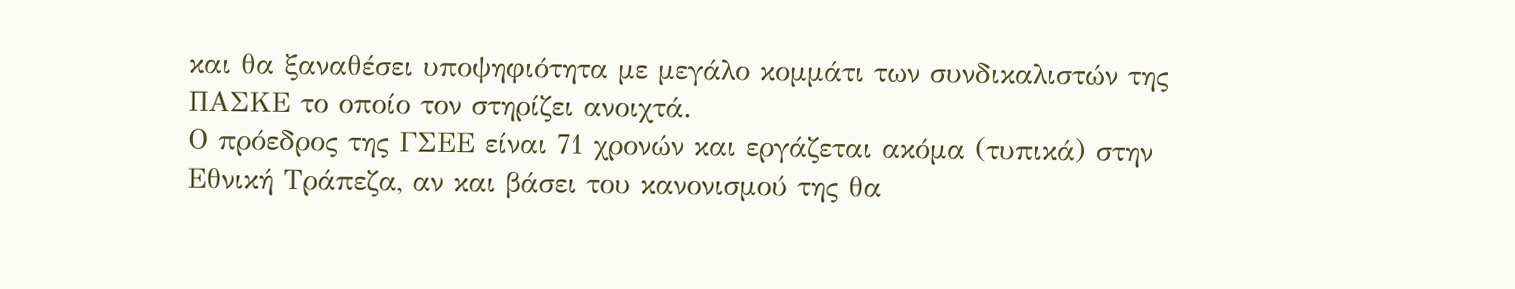και θα ξαναθέσει υποψηφιότητα με μεγάλο κομμάτι των συνδικαλιστών της ΠΑΣΚΕ το οποίο τον στηρίζει ανοιχτά.
Ο πρόεδρος της ΓΣΕΕ είναι 71 χρονών και εργάζεται ακόμα (τυπικά) στην Εθνική Τράπεζα, αν και βάσει του κανονισμού της θα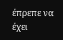έπρεπε να έχει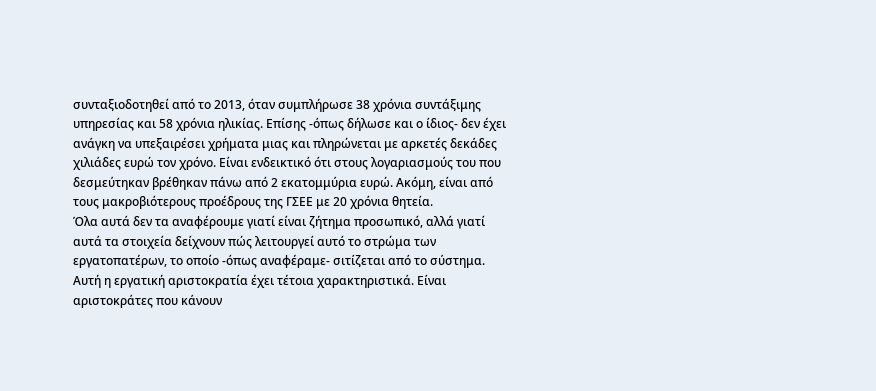συνταξιοδοτηθεί από το 2013, όταν συμπλήρωσε 38 χρόνια συντάξιμης υπηρεσίας και 58 χρόνια ηλικίας. Επίσης -όπως δήλωσε και ο ίδιος- δεν έχει ανάγκη να υπεξαιρέσει χρήματα μιας και πληρώνεται με αρκετές δεκάδες χιλιάδες ευρώ τον χρόνο. Είναι ενδεικτικό ότι στους λογαριασμούς του που δεσμεύτηκαν βρέθηκαν πάνω από 2 εκατομμύρια ευρώ. Ακόμη, είναι από τους μακροβιότερους προέδρους της ΓΣΕΕ με 20 χρόνια θητεία.
Όλα αυτά δεν τα αναφέρουμε γιατί είναι ζήτημα προσωπικό, αλλά γιατί αυτά τα στοιχεία δείχνουν πώς λειτουργεί αυτό το στρώμα των εργατοπατέρων, το οποίο -όπως αναφέραμε- σιτίζεται από το σύστημα. Αυτή η εργατική αριστοκρατία έχει τέτοια χαρακτηριστικά. Είναι αριστοκράτες που κάνουν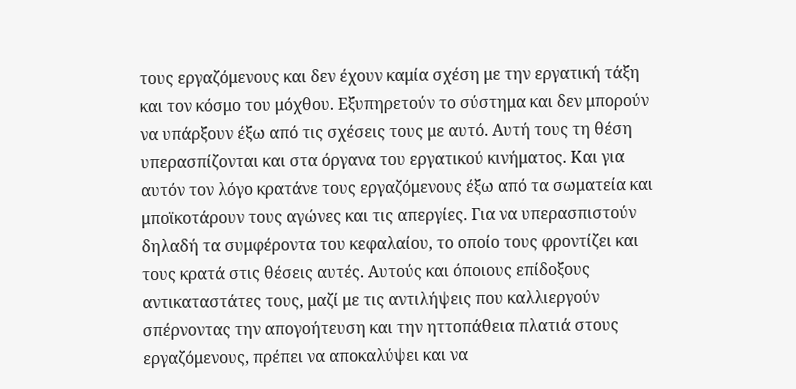τους εργαζόμενους και δεν έχουν καμία σχέση με την εργατική τάξη και τον κόσμο του μόχθου. Εξυπηρετούν το σύστημα και δεν μπορούν να υπάρξουν έξω από τις σχέσεις τους με αυτό. Αυτή τους τη θέση υπερασπίζονται και στα όργανα του εργατικού κινήματος. Και για αυτόν τον λόγο κρατάνε τους εργαζόμενους έξω από τα σωματεία και μποϊκοτάρουν τους αγώνες και τις απεργίες. Για να υπερασπιστούν δηλαδή τα συμφέροντα του κεφαλαίου, το οποίο τους φροντίζει και τους κρατά στις θέσεις αυτές. Αυτούς και όποιους επίδοξους αντικαταστάτες τους, μαζί με τις αντιλήψεις που καλλιεργούν σπέρνοντας την απογοήτευση και την ηττοπάθεια πλατιά στους εργαζόμενους, πρέπει να αποκαλύψει και να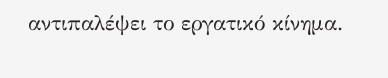αντιπαλέψει το εργατικό κίνημα.